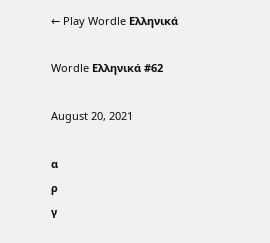← Play Wordle Ελληνικά

Wordle Ελληνικά #62

August 20, 2021

α
ρ
γ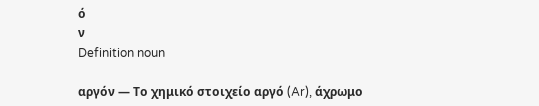ό
ν
Definition noun

αργόν — Το χημικό στοιχείο αργό (Ar), άχρωμο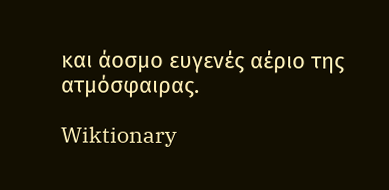και άοσμο ευγενές αέριο της ατμόσφαιρας.

Wiktionary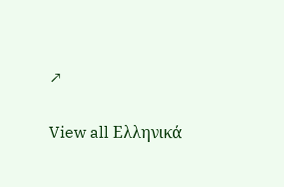↗

View all Ελληνικά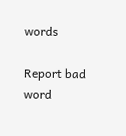words

Report bad word